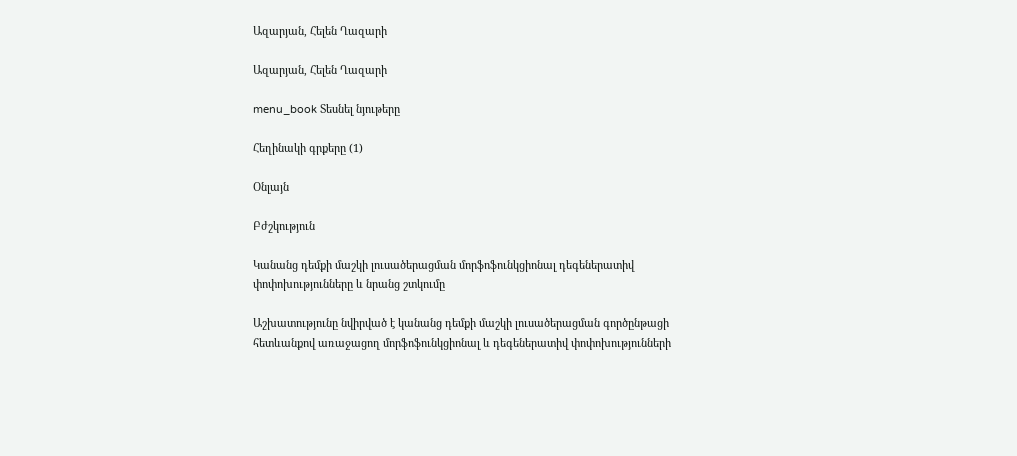Ազարյան, Հելեն Ղազարի

Ազարյան, Հելեն Ղազարի

menu_book Տեսնել նյութերը

Հեղինակի գրքերը (1)

Օնլայն

Բժշկություն

Կանանց դեմքի մաշկի լուսածերացման մորֆոֆունկցիոնալ դեգեներատիվ փոփոխությունները և նրանց շտկումը

Աշխատությունը նվիրված է կանանց դեմքի մաշկի լուսածերացման գործընթացի հետևանքով առաջացող մորֆոֆունկցիոնալ և դեգեներատիվ փոփոխությունների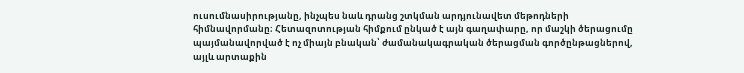ուսումնասիրությանը, ինչպես նաև դրանց շտկման արդյունավետ մեթոդների հիմնավորմանը։ Հետազոտության հիմքում ընկած է այն գաղափարը, որ մաշկի ծերացումը պայմանավորված է ոչ միայն բնական՝ ժամանակագրական ծերացման գործընթացներով, այլև արտաքին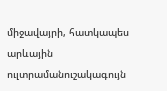միջավայրի, հատկապես արևային ուլտրամանուշակագույն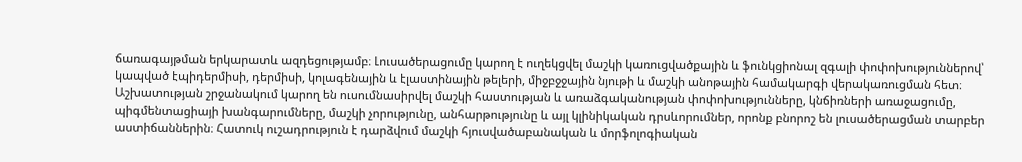ճառագայթման երկարատև ազդեցությամբ։ Լուսածերացումը կարող է ուղեկցվել մաշկի կառուցվածքային և ֆունկցիոնալ զգալի փոփոխություններով՝ կապված էպիդերմիսի, դերմիսի, կոլագենային և էլաստինային թելերի, միջբջջային նյութի և մաշկի անոթային համակարգի վերակառուցման հետ։ Աշխատության շրջանակում կարող են ուսումնասիրվել մաշկի հաստության և առաձգականության փոփոխությունները, կնճիռների առաջացումը, պիգմենտացիայի խանգարումները, մաշկի չորությունը, անհարթությունը և այլ կլինիկական դրսևորումներ, որոնք բնորոշ են լուսածերացման տարբեր աստիճաններին։ Հատուկ ուշադրություն է դարձվում մաշկի հյուսվածաբանական և մորֆոլոգիական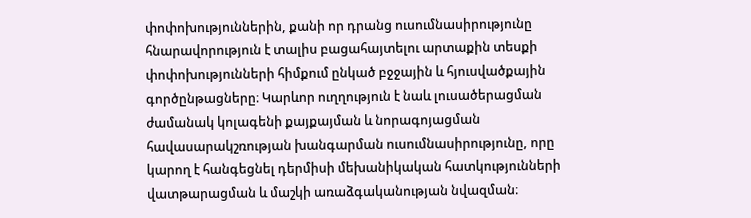փոփոխություններին, քանի որ դրանց ուսումնասիրությունը հնարավորություն է տալիս բացահայտելու արտաքին տեսքի փոփոխությունների հիմքում ընկած բջջային և հյուսվածքային գործընթացները։ Կարևոր ուղղություն է նաև լուսածերացման ժամանակ կոլագենի քայքայման և նորագոյացման հավասարակշռության խանգարման ուսումնասիրությունը, որը կարող է հանգեցնել դերմիսի մեխանիկական հատկությունների վատթարացման և մաշկի առաձգականության նվազման։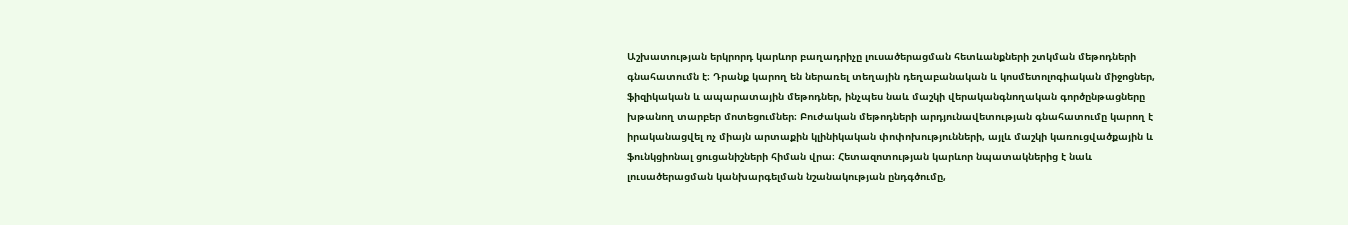Աշխատության երկրորդ կարևոր բաղադրիչը լուսածերացման հետևանքների շտկման մեթոդների գնահատումն է։ Դրանք կարող են ներառել տեղային դեղաբանական և կոսմետոլոգիական միջոցներ, ֆիզիկական և ապարատային մեթոդներ, ինչպես նաև մաշկի վերականգնողական գործընթացները խթանող տարբեր մոտեցումներ։ Բուժական մեթոդների արդյունավետության գնահատումը կարող է իրականացվել ոչ միայն արտաքին կլինիկական փոփոխությունների, այլև մաշկի կառուցվածքային և ֆունկցիոնալ ցուցանիշների հիման վրա։ Հետազոտության կարևոր նպատակներից է նաև լուսածերացման կանխարգելման նշանակության ընդգծումը,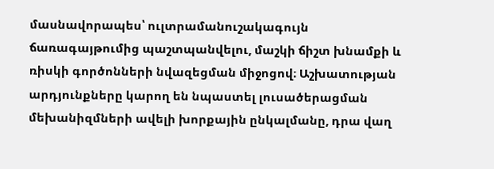մասնավորապես՝ ուլտրամանուշակագույն ճառագայթումից պաշտպանվելու, մաշկի ճիշտ խնամքի և ռիսկի գործոնների նվազեցման միջոցով։ Աշխատության արդյունքները կարող են նպաստել լուսածերացման մեխանիզմների ավելի խորքային ընկալմանը, դրա վաղ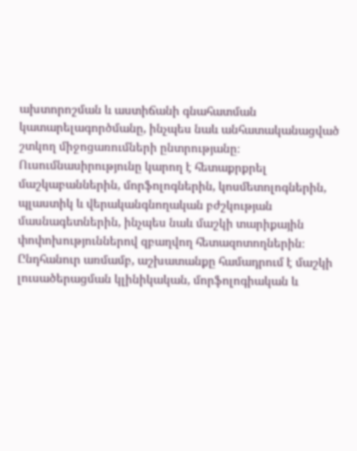ախտորոշման և աստիճանի գնահատման կատարելագործմանը, ինչպես նաև անհատականացված շտկող միջոցառումների ընտրությանը։ Ուսումնասիրությունը կարող է հետաքրքրել մաշկաբաններին, մորֆոլոգներին, կոսմետոլոգներին, պլաստիկ և վերականգնողական բժշկության մասնագետներին, ինչպես նաև մաշկի տարիքային փոփոխություններով զբաղվող հետազոտողներին։ Ընդհանուր առմամբ, աշխատանքը համադրում է մաշկի լուսածերացման կլինիկական, մորֆոլոգիական և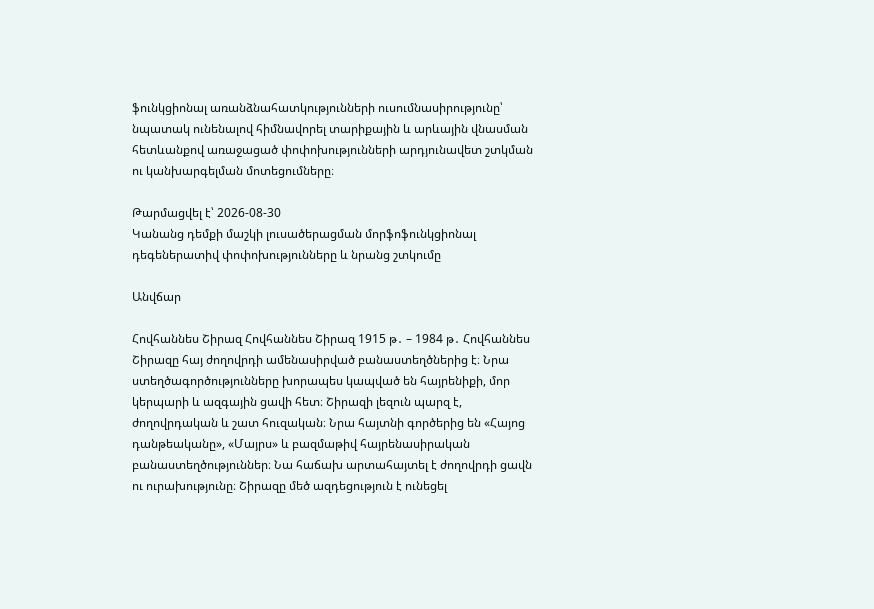ֆունկցիոնալ առանձնահատկությունների ուսումնասիրությունը՝ նպատակ ունենալով հիմնավորել տարիքային և արևային վնասման հետևանքով առաջացած փոփոխությունների արդյունավետ շտկման ու կանխարգելման մոտեցումները։

Թարմացվել է՝ 2026-08-30
Կանանց դեմքի մաշկի լուսածերացման մորֆոֆունկցիոնալ դեգեներատիվ փոփոխությունները և նրանց շտկումը

Անվճար

Հովհաննես Շիրազ Հովհաննես Շիրազ 1915 թ․ – 1984 թ․ Հովհաննես Շիրազը հայ ժողովրդի ամենասիրված բանաստեղծներից է։ Նրա ստեղծագործությունները խորապես կապված են հայրենիքի, մոր կերպարի և ազգային ցավի հետ։ Շիրազի լեզուն պարզ է, ժողովրդական և շատ հուզական։ Նրա հայտնի գործերից են «Հայոց դանթեականը», «Մայրս» և բազմաթիվ հայրենասիրական բանաստեղծություններ։ Նա հաճախ արտահայտել է ժողովրդի ցավն ու ուրախությունը։ Շիրազը մեծ ազդեցություն է ունեցել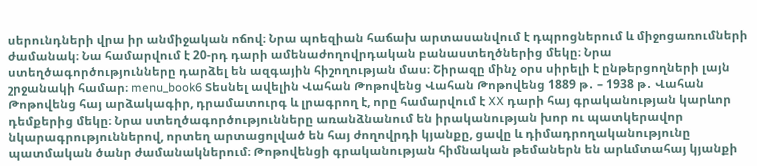սերունդների վրա իր անմիջական ոճով։ Նրա պոեզիան հաճախ արտասանվում է դպրոցներում և միջոցառումների ժամանակ։ Նա համարվում է 20-րդ դարի ամենաժողովրդական բանաստեղծներից մեկը։ Նրա ստեղծագործությունները դարձել են ազգային հիշողության մաս։ Շիրազը մինչ օրս սիրելի է ընթերցողների լայն շրջանակի համար։ menu_book6 Տեսնել ավելին Վահան Թոթովենց Վահան Թոթովենց 1889 թ․ – 1938 թ․ Վահան Թոթովենց հայ արձակագիր, դրամատուրգ և լրագրող է, որը համարվում է XX դարի հայ գրականության կարևոր դեմքերից մեկը։ Նրա ստեղծագործությունները առանձնանում են իրականության խոր ու պատկերավոր նկարագրություններով, որտեղ արտացոլված են հայ ժողովրդի կյանքը, ցավը և դիմադրողականությունը պատմական ծանր ժամանակներում։ Թոթովենցի գրականության հիմնական թեմաներն են արևմտահայ կյանքի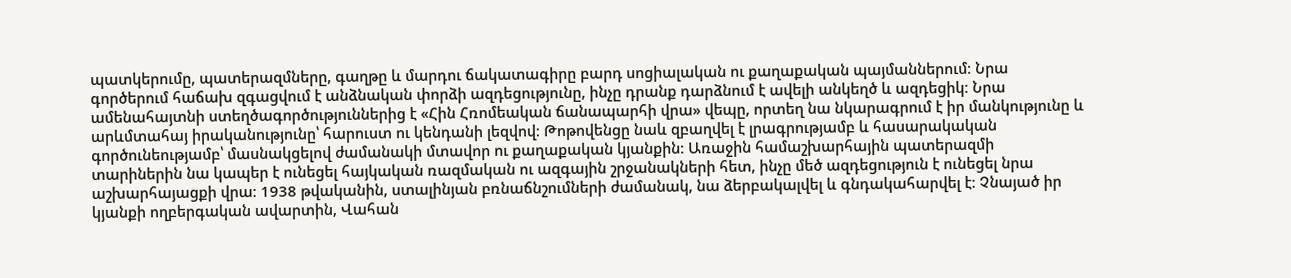պատկերումը, պատերազմները, գաղթը և մարդու ճակատագիրը բարդ սոցիալական ու քաղաքական պայմաններում։ Նրա գործերում հաճախ զգացվում է անձնական փորձի ազդեցությունը, ինչը դրանք դարձնում է ավելի անկեղծ և ազդեցիկ։ Նրա ամենահայտնի ստեղծագործություններից է «Հին Հռոմեական ճանապարհի վրա» վեպը, որտեղ նա նկարագրում է իր մանկությունը և արևմտահայ իրականությունը՝ հարուստ ու կենդանի լեզվով։ Թոթովենցը նաև զբաղվել է լրագրությամբ և հասարակական գործունեությամբ՝ մասնակցելով ժամանակի մտավոր ու քաղաքական կյանքին։ Առաջին համաշխարհային պատերազմի տարիներին նա կապեր է ունեցել հայկական ռազմական ու ազգային շրջանակների հետ, ինչը մեծ ազդեցություն է ունեցել նրա աշխարհայացքի վրա։ 1938 թվականին, ստալինյան բռնաճնշումների ժամանակ, նա ձերբակալվել և գնդակահարվել է։ Չնայած իր կյանքի ողբերգական ավարտին, Վահան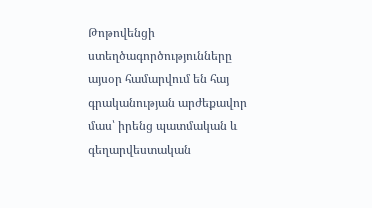Թոթովենցի ստեղծագործությունները այսօր համարվում են հայ գրականության արժեքավոր մաս՝ իրենց պատմական և գեղարվեստական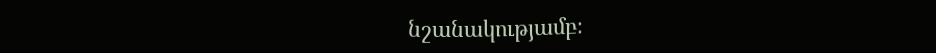նշանակությամբ։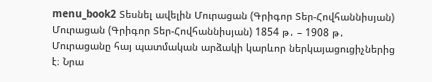menu_book2 Տեսնել ավելին Մուրացան (Գրիգոր Տեր-Հովհաննիսյան) Մուրացան (Գրիգոր Տեր-Հովհաննիսյան) 1854 թ․ – 1908 թ․ Մուրացանը հայ պատմական արձակի կարևոր ներկայացուցիչներից է։ Նրա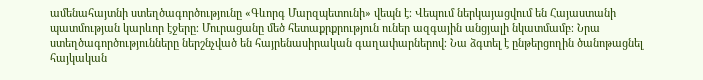ամենահայտնի ստեղծագործությունը «Գևորգ Մարզպետունի» վեպն է։ Վեպում ներկայացվում են Հայաստանի պատմության կարևոր էջերը։ Մուրացանը մեծ հետաքրքրություն ուներ ազգային անցյալի նկատմամբ։ Նրա ստեղծագործությունները ներշնչված են հայրենասիրական գաղափարներով։ Նա ձգտել է ընթերցողին ծանոթացնել հայկական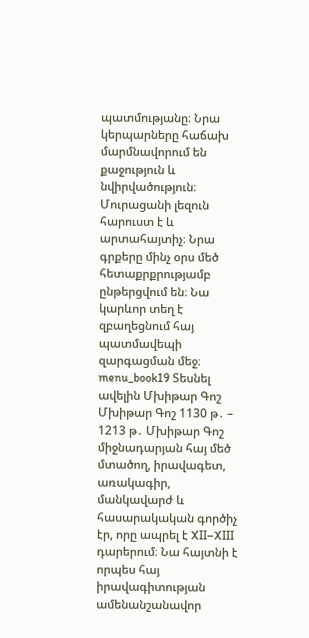պատմությանը։ Նրա կերպարները հաճախ մարմնավորում են քաջություն և նվիրվածություն։ Մուրացանի լեզուն հարուստ է և արտահայտիչ։ Նրա գրքերը մինչ օրս մեծ հետաքրքրությամբ ընթերցվում են։ Նա կարևոր տեղ է զբաղեցնում հայ պատմավեպի զարգացման մեջ։ menu_book19 Տեսնել ավելին Մխիթար Գոշ Մխիթար Գոշ 1130 թ․ – 1213 թ․ Մխիթար Գոշ միջնադարյան հայ մեծ մտածող, իրավագետ, առակագիր, մանկավարժ և հասարակական գործիչ էր, որը ապրել է XII–XIII դարերում։ Նա հայտնի է որպես հայ իրավագիտության ամենանշանավոր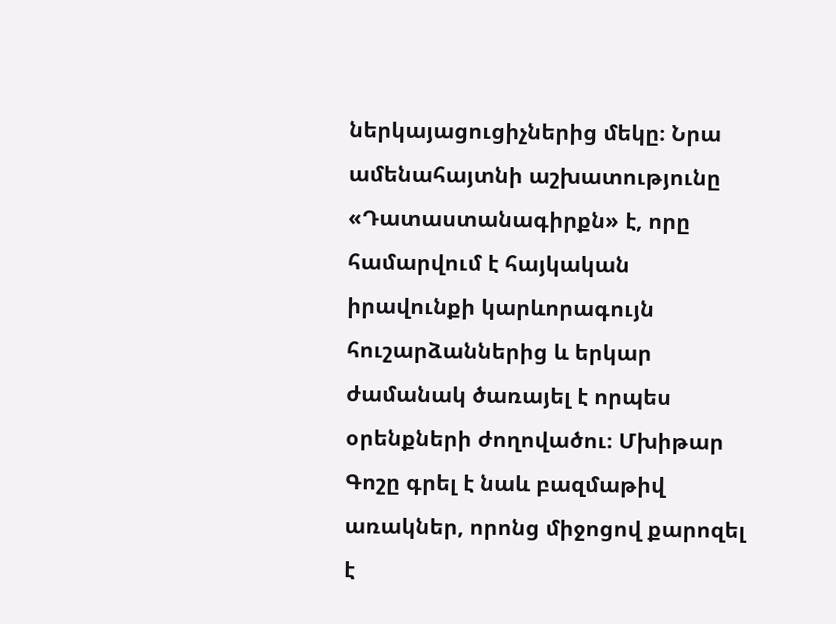ներկայացուցիչներից մեկը։ Նրա ամենահայտնի աշխատությունը «Դատաստանագիրքն» է, որը համարվում է հայկական իրավունքի կարևորագույն հուշարձաններից և երկար ժամանակ ծառայել է որպես օրենքների ժողովածու։ Մխիթար Գոշը գրել է նաև բազմաթիվ առակներ, որոնց միջոցով քարոզել է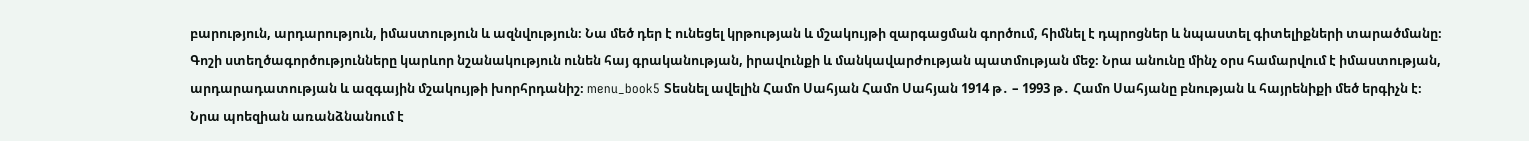բարություն, արդարություն, իմաստություն և ազնվություն։ Նա մեծ դեր է ունեցել կրթության և մշակույթի զարգացման գործում, հիմնել է դպրոցներ և նպաստել գիտելիքների տարածմանը։ Գոշի ստեղծագործությունները կարևոր նշանակություն ունեն հայ գրականության, իրավունքի և մանկավարժության պատմության մեջ։ Նրա անունը մինչ օրս համարվում է իմաստության, արդարադատության և ազգային մշակույթի խորհրդանիշ։ menu_book5 Տեսնել ավելին Համո Սահյան Համո Սահյան 1914 թ․ – 1993 թ․ Համո Սահյանը բնության և հայրենիքի մեծ երգիչն է։ Նրա պոեզիան առանձնանում է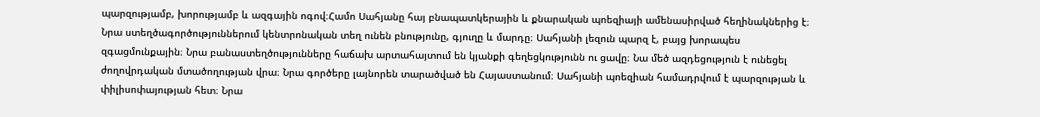պարզությամբ, խորությամբ և ազգային ոգով։Համո Սահյանը հայ բնապատկերային և քնարական պոեզիայի ամենասիրված հեղինակներից է։ Նրա ստեղծագործություններում կենտրոնական տեղ ունեն բնությունը, գյուղը և մարդը։ Սահյանի լեզուն պարզ է, բայց խորապես զգացմունքային։ Նրա բանաստեղծությունները հաճախ արտահայտում են կյանքի գեղեցկությունն ու ցավը։ Նա մեծ ազդեցություն է ունեցել ժողովրդական մտածողության վրա։ Նրա գործերը լայնորեն տարածված են Հայաստանում։ Սահյանի պոեզիան համադրվում է պարզության և փիլիսոփայության հետ։ Նրա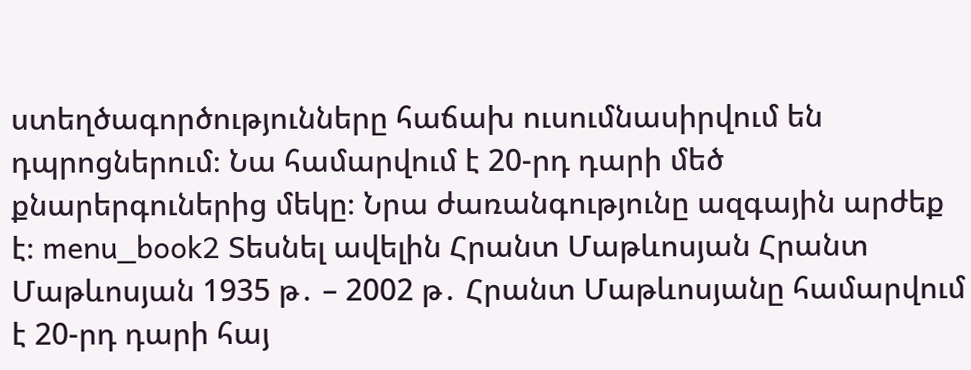ստեղծագործությունները հաճախ ուսումնասիրվում են դպրոցներում։ Նա համարվում է 20-րդ դարի մեծ քնարերգուներից մեկը։ Նրա ժառանգությունը ազգային արժեք է։ menu_book2 Տեսնել ավելին Հրանտ Մաթևոսյան Հրանտ Մաթևոսյան 1935 թ․ – 2002 թ․ Հրանտ Մաթևոսյանը համարվում է 20-րդ դարի հայ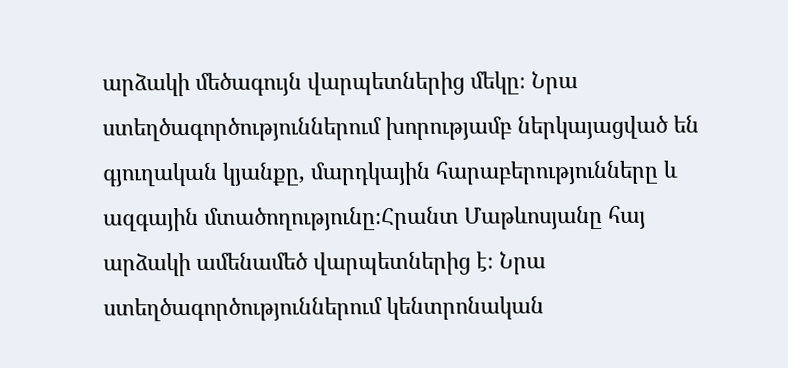արձակի մեծագույն վարպետներից մեկը։ Նրա ստեղծագործություններում խորությամբ ներկայացված են գյուղական կյանքը, մարդկային հարաբերությունները և ազգային մտածողությունը։Հրանտ Մաթևոսյանը հայ արձակի ամենամեծ վարպետներից է։ Նրա ստեղծագործություններում կենտրոնական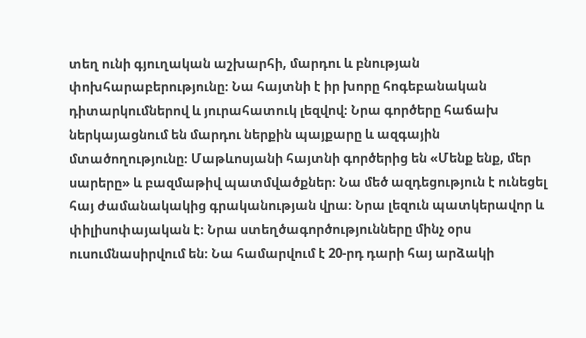տեղ ունի գյուղական աշխարհի, մարդու և բնության փոխհարաբերությունը։ Նա հայտնի է իր խորը հոգեբանական դիտարկումներով և յուրահատուկ լեզվով։ Նրա գործերը հաճախ ներկայացնում են մարդու ներքին պայքարը և ազգային մտածողությունը։ Մաթևոսյանի հայտնի գործերից են «Մենք ենք, մեր սարերը» և բազմաթիվ պատմվածքներ։ Նա մեծ ազդեցություն է ունեցել հայ ժամանակակից գրականության վրա։ Նրա լեզուն պատկերավոր և փիլիսոփայական է։ Նրա ստեղծագործությունները մինչ օրս ուսումնասիրվում են։ Նա համարվում է 20-րդ դարի հայ արձակի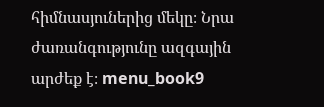հիմնասյուներից մեկը։ Նրա ժառանգությունը ազգային արժեք է։ menu_book9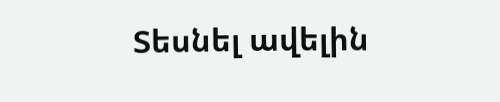Տեսնել ավելին